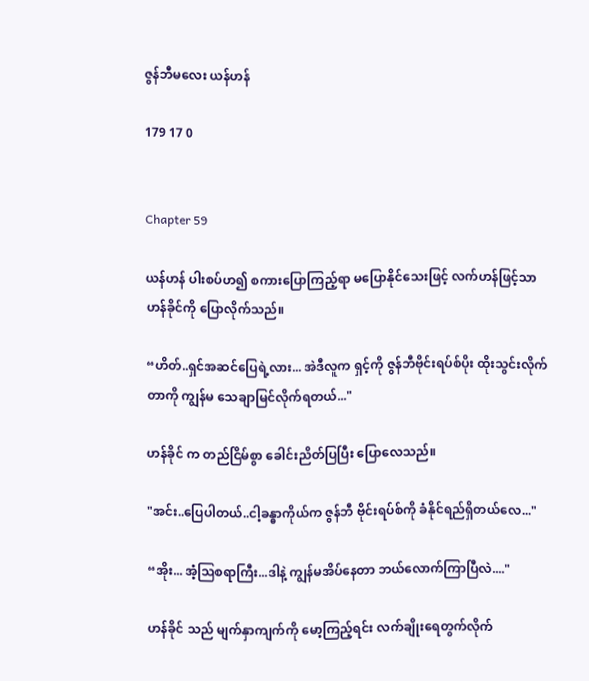ဇွန်ဘီမလေး ယန်ဟန်

179 17 0


Chapter 59

ယန်ဟန် ပါးစပ်ဟ၍ စကားပြောကြည့်ရာ မပြောနိုင်သေးဖြင့် လက်ဟန်ဖြင့်သာ ဟန်ခိုင်ကို ပြောလိုက်သည်။

“ဟိတ်..ရှင်အဆင်ပြေရဲ့လား... အဲဒီလူက ရှင့်ကို ဇွန်ဘီဗိုင်းရပ်စ်ပိုး ထိုးသွင်းလိုက်တာကို ကျွန်မ သေချာမြင်လိုက်ရတယ်..."

ဟန်ခိုင် က တည်ငြိမ်စွာ ခေါင်းညိတ်ပြပြီး ပြောလေသည်။

"အင်း..ပြေပါတယ်..ငါ့ခန္ဓာကိုယ်က ဇွန်ဘီ ဗိုင်းရပ်စ်ကို ခံနိုင်ရည်ရှိတယ်လေ..."

“အိုး... အံ့ဩစရာကြီး...ဒါနဲ့ ကျွန်မအိပ်နေတာ ဘယ်လောက်ကြာပြီလဲ...."

ဟန်ခိုင် သည် မျက်နှာကျက်ကို မော့ကြည့်ရင်း လက်ချိုးရေတွက်လိုက်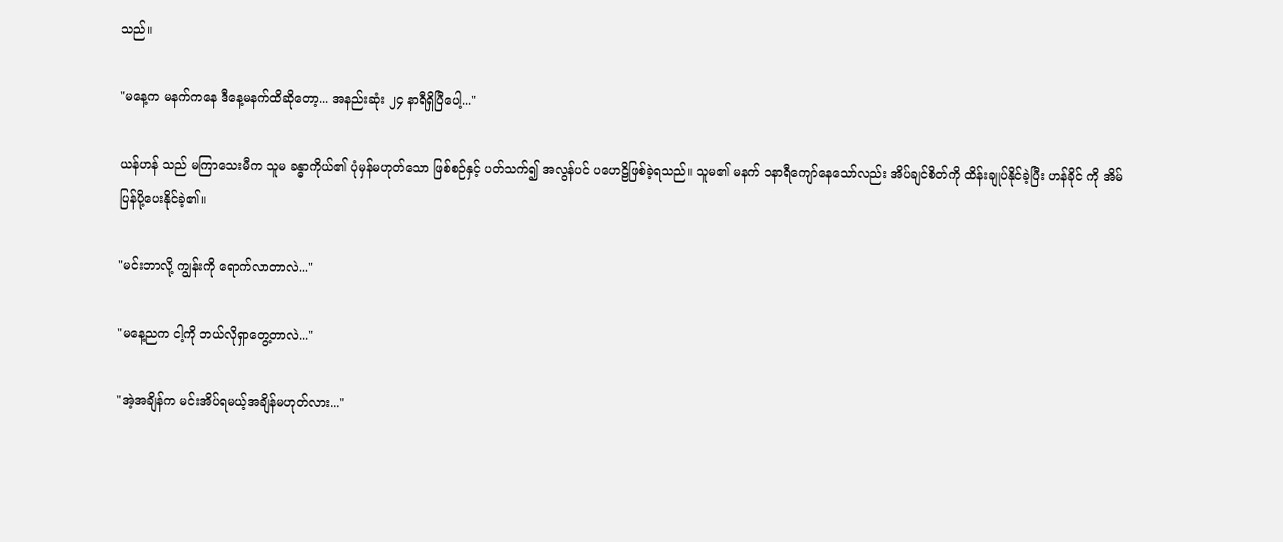သည်။

"မနေ့က မနက်ကနေ ဒီနေ့မနက်ထိဆိုတော့... အနည်းဆုံး ၂၄ နာရီရှိပြီပေါ့..."

ယန်ဟန် သည် မကြာသေးမီက သူမ ခန္ဓာကိုယ်၏ ပုံမှန်မဟုတ်သော ဖြစ်စဉ်နှင့် ပတ်သက်၍ အလွန်ပင် ပဟေဠိဖြစ်ခဲ့ရသည်။ သူမ၏ မနက် ၁နာရီကျော်နေ‌သော်လည်း အိပ်ချင်စိတ်ကို ထိန်းချုပ်နိုင်ခဲ့ပြီး ဟန်ခိုင် ကို အိမ်ပြန်ပို့ပေးနိုင်ခဲ့၏။

"မင်းဘာလို့ ကျွန်းကို ရောက်လာတာလဲ..."

"မနေ့ညက ငါ့ကို ဘယ်လိုရှာတွေ့တာလဲ..."

"အဲ့အချိန်က မင်းအိပ်ရမယ့်အချိန်မဟုတ်လား..."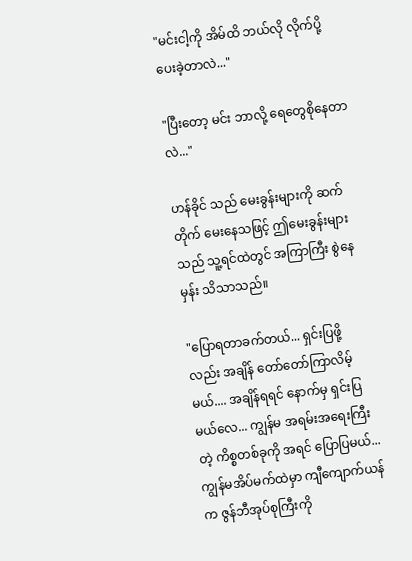"မင်းငါ့ကို အိမ်ထိ ဘယ်လို လိုက်ပို့ပေးခဲ့တာလဲ..."

"ပြီးတော့ မင်း ဘာလို့ ရေတွေစိုနေတာလဲ..."

ဟန်ခိုင် သည် မေးခွန်းများကို ဆက်တိုက် မေးနေသဖြင့် ဤမေးခွန်းများသည် သူ့ရင်ထဲတွင် အကြာကြီး စွဲနေမှန်း သိသာသည်။

"ပြောရတာခက်တယ်... ရှင်းပြဖို့လည်း အချိန် တော်တော်ကြာလိမ့်မယ်.... အချိန်ရရင် နောက်မှ ရှင်းပြမယ်လေ... ကျွန်မ အရမ်းအရေးကြီးတဲ့ ကိစ္စတစ်ခုကို အရင် ပြောပြမယ်... ကျွန်မအိပ်မက်ထဲမှာ ကျီကျောက်ယန် က ဇွန်ဘီအုပ်စုကြီးကို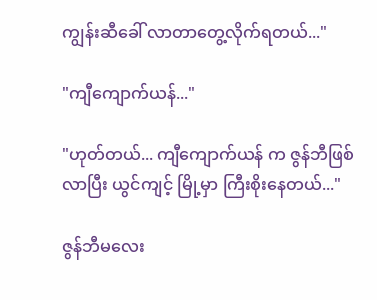ကျွန်းဆီခေါ် လာတာတွေ့လိုက်ရတယ်..."

"ကျီကျောက်ယန်..."

"ဟုတ်တယ်... ကျီကျောက်ယန် က ဇွန်ဘီဖြစ်လာပြီး ယွင်ကျင့် မြို့မှာ ကြီးစိုးနေတယ်..."

ဇွန်ဘီမလေး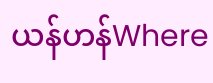ယန်ဟန်Where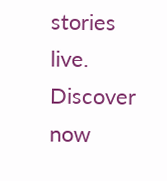stories live. Discover now